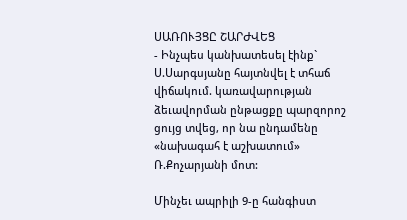ՍԱՌՈՒՅՑԸ ՇԱՐԺՎԵՑ
- Ինչպես կանխատեսել էինք` Ս.Սարգսյանը հայտնվել է տհաճ վիճակում. կառավարության ձեւավորման ընթացքը պարզորոշ ցույց տվեց, որ նա ընդամենը «նախագահ է աշխատում» Ռ.Քոչարյանի մոտ:

Մինչեւ ապրիլի 9-ը հանգիստ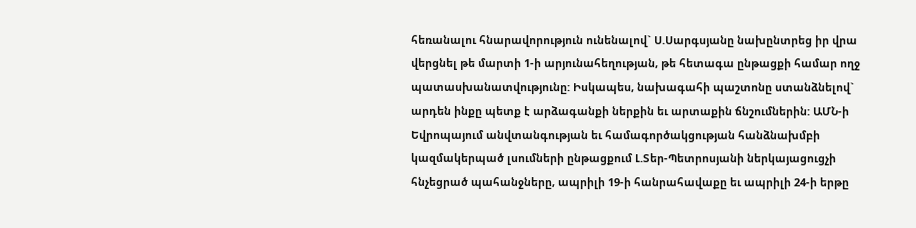հեռանալու հնարավորություն ունենալով` Ս.Սարգսյանը նախընտրեց իր վրա վերցնել թե մարտի 1-ի արյունահեղության, թե հետագա ընթացքի համար ողջ պատասխանատվությունը: Իսկապես, նախագահի պաշտոնը ստանձնելով` արդեն ինքը պետք է արձագանքի ներքին եւ արտաքին ճնշումներին: ԱՄՆ-ի Եվրոպայում անվտանգության եւ համագործակցության հանձնախմբի կազմակերպած լսումների ընթացքում Լ.Տեր-Պետրոսյանի ներկայացուցչի հնչեցրած պահանջները, ապրիլի 19-ի հանրահավաքը եւ ապրիլի 24-ի երթը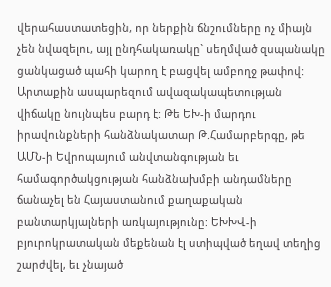վերահաստատեցին, որ ներքին ճնշումները ոչ միայն չեն նվազելու, այլ ընդհակառակը` սեղմված զսպանակը ցանկացած պահի կարող է բացվել ամբողջ թափով: Արտաքին ասպարեզում ավազակապետության վիճակը նույնպես բարդ է: Թե ԵԽ-ի մարդու իրավունքների հանձնակատար Թ.Համարբերգը, թե ԱՄՆ-ի Եվրոպայում անվտանգության եւ համագործակցության հանձնախմբի անդամները ճանաչել են Հայաստանում քաղաքական բանտարկյալների առկայությունը: ԵԽԽՎ-ի բյուրոկրատական մեքենան էլ ստիպված եղավ տեղից շարժվել, եւ չնայած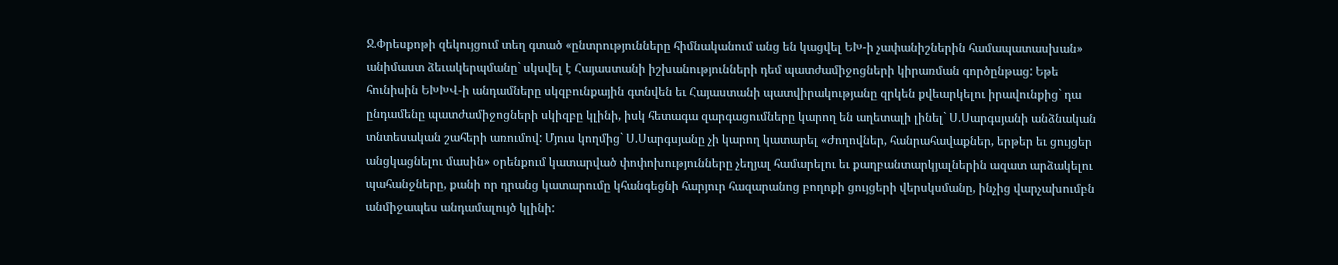Ջ.Փրեսքոթի զեկույցում տեղ գտած «ընտրությունները հիմնականում անց են կացվել ԵԽ-ի չափանիշներին համապատասխան» անիմաստ ձեւակերպմանը` սկսվել է Հայաստանի իշխանությունների դեմ պատժամիջոցների կիրառման գործընթաց: Եթե հունիսին ԵԽԽՎ-ի անդամները սկզբունքային գտնվեն եւ Հայաստանի պատվիրակությանը զրկեն քվեարկելու իրավունքից` դա ընդամենը պատժամիջոցների սկիզբը կլինի, իսկ հետագա զարգացումները կարող են աղետալի լինել` Ս.Սարգսյանի անձնական տնտեսական շահերի առումով: Մյուս կողմից` Ս.Սարգսյանը չի կարող կատարել «Ժողովներ, հանրահավաքներ, երթեր եւ ցույցեր անցկացնելու մասին» օրենքում կատարված փոփոխությունները չեղյալ համարելու եւ քաղբանտարկյալներին ազատ արձակելու պահանջները, քանի որ դրանց կատարումը կհանգեցնի հարյուր հազարանոց բողոքի ցույցերի վերսկսմանը, ինչից վարչախումբն անմիջապես անդամալույծ կլինի: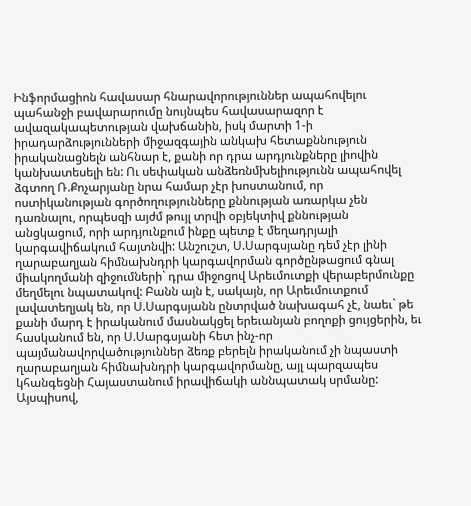Ինֆորմացիոն հավասար հնարավորություններ ապահովելու պահանջի բավարարումը նույնպես հավասարազոր է ավազակապետության վախճանին, իսկ մարտի 1-ի իրադարձությունների միջազգային անկախ հետաքննություն իրականացնելն անհնար է, քանի որ դրա արդյունքները լիովին կանխատեսելի են: Ու սեփական անձեռնմխելիությունն ապահովել ձգտող Ռ.Քոչարյանը նրա համար չէր խոստանում, որ ոստիկանության գործողությունները քննության առարկա չեն դառնալու, որպեսզի այժմ թույլ տրվի օբյեկտիվ քննության անցկացում, որի արդյունքում ինքը պետք է մեղադրյալի կարգավիճակում հայտնվի: Անշուշտ, Ս.Սարգսյանը դեմ չէր լինի ղարաբաղյան հիմնախնդրի կարգավորման գործընթացում գնալ միակողմանի զիջումների` դրա միջոցով Արեւմուտքի վերաբերմունքը մեղմելու նպատակով: Բանն այն է, սակայն, որ Արեւմուտքում լավատեղյակ են, որ Ս.Սարգսյանն ընտրված նախագահ չէ, նաեւ` թե քանի մարդ է իրականում մասնակցել երեւանյան բողոքի ցույցերին, եւ հասկանում են, որ Ս.Սարգսյանի հետ ինչ-որ պայմանավորվածություններ ձեռք բերելն իրականում չի նպաստի ղարաբաղյան հիմնախնդրի կարգավորմանը, այլ պարզապես կհանգեցնի Հայաստանում իրավիճակի աննպատակ սրմանը: Այսպիսով,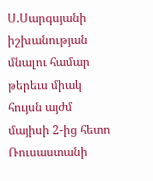Ս.Սարգսյանի իշխանության մնալու համար թերեւս միակ հույսն այժմ մայիսի 2-ից հետո Ռուսաստանի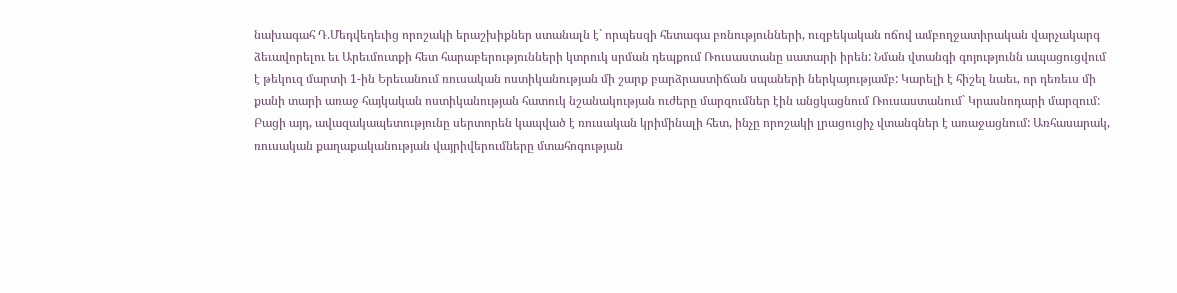նախագահ Դ.Մեդվեդեւից որոշակի երաշխիքներ ստանալն է` որպեսզի հետագա բռնությունների, ուզբեկական ոճով ամբողջատիրական վարչակարգ ձեւավորելու եւ Արեւմուտքի հետ հարաբերությունների կտրուկ սրման դեպքում Ռուսաստանը սատարի իրեն: Նման վտանգի գոյությունն ապացուցվում է թեկուզ մարտի 1-ին Երեւանում ռուսական ոստիկանության մի շարք բարձրաստիճան սպաների ներկայությամբ: Կարելի է հիշել նաեւ, որ դեռեւս մի քանի տարի առաջ հայկական ոստիկանության հատուկ նշանակության ուժերը մարզումներ էին անցկացնում Ռուսաստանում` Կրասնոդարի մարզում: Բացի այդ, ավազակապետությունը սերտորեն կապված է ռուսական կրիմինալի հետ, ինչը որոշակի լրացուցիչ վտանգներ է առաջացնում: Առհասարակ, ռուսական քաղաքականության վայրիվերումները մտահոգության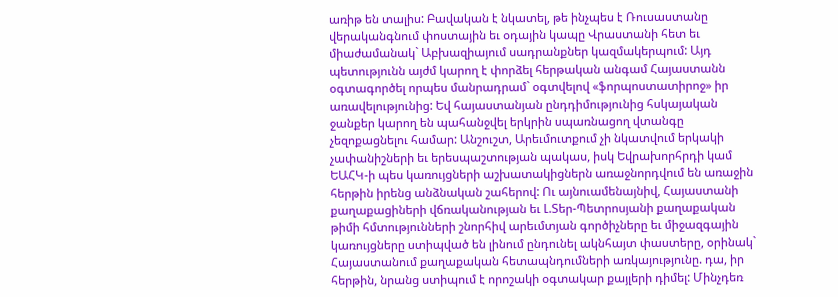առիթ են տալիս: Բավական է նկատել, թե ինչպես է Ռուսաստանը վերականգնում փոստային եւ օդային կապը Վրաստանի հետ եւ միաժամանակ` Աբխազիայում սադրանքներ կազմակերպում: Այդ պետությունն այժմ կարող է փորձել հերթական անգամ Հայաստանն օգտագործել որպես մանրադրամ` օգտվելով «ֆորպոստատիրոջ» իր առավելությունից: Եվ հայաստանյան ընդդիմությունից հսկայական ջանքեր կարող են պահանջվել երկրին սպառնացող վտանգը չեզոքացնելու համար: Անշուշտ, Արեւմուտքում չի նկատվում երկակի չափանիշների եւ երեսպաշտության պակաս, իսկ Եվրախորհրդի կամ ԵԱՀԿ-ի պես կառույցների աշխատակիցներն առաջնորդվում են առաջին հերթին իրենց անձնական շահերով: Ու այնուամենայնիվ, Հայաստանի քաղաքացիների վճռականության եւ Լ.Տեր-Պետրոսյանի քաղաքական թիմի հմտությունների շնորհիվ արեւմտյան գործիչները եւ միջազգային կառույցները ստիպված են լինում ընդունել ակնհայտ փաստերը, օրինակ` Հայաստանում քաղաքական հետապնդումների առկայությունը. դա, իր հերթին, նրանց ստիպում է որոշակի օգտակար քայլերի դիմել: Մինչդեռ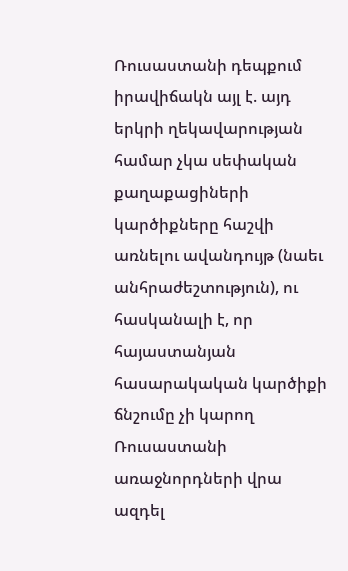Ռուսաստանի դեպքում իրավիճակն այլ է. այդ երկրի ղեկավարության համար չկա սեփական քաղաքացիների կարծիքները հաշվի առնելու ավանդույթ (նաեւ անհրաժեշտություն), ու հասկանալի է, որ հայաստանյան հասարակական կարծիքի ճնշումը չի կարող Ռուսաստանի առաջնորդների վրա ազդել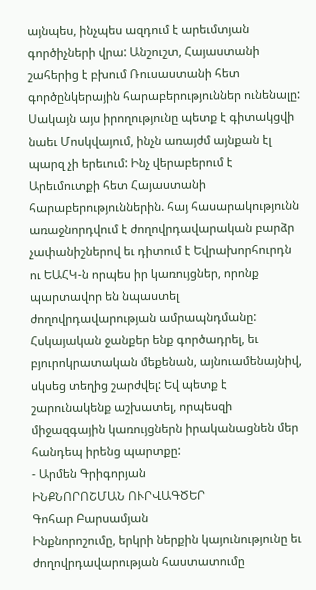այնպես, ինչպես ազդում է արեւմտյան գործիչների վրա: Անշուշտ, Հայաստանի շահերից է բխում Ռուսաստանի հետ գործընկերային հարաբերություններ ունենալը: Սակայն այս իրողությունը պետք է գիտակցվի նաեւ Մոսկվայում, ինչն առայժմ այնքան էլ պարզ չի երեւում: Ինչ վերաբերում է Արեւմուտքի հետ Հայաստանի հարաբերություններին. հայ հասարակությունն առաջնորդվում է ժողովրդավարական բարձր չափանիշներով եւ դիտում է Եվրախորհուրդն ու ԵԱՀԿ-ն որպես իր կառույցներ, որոնք պարտավոր են նպաստել ժողովրդավարության ամրապնդմանը: Հսկայական ջանքեր ենք գործադրել, եւ բյուրոկրատական մեքենան, այնուամենայնիվ, սկսեց տեղից շարժվել: Եվ պետք է շարունակենք աշխատել, որպեսզի միջազգային կառույցներն իրականացնեն մեր հանդեպ իրենց պարտքը:
- Արմեն Գրիգորյան
ԻՆՔՆՈՐՈՇՄԱՆ ՈՒՐՎԱԳԾԵՐ
Գոհար Բարսամյան
Ինքնորոշումը, երկրի ներքին կայունությունը եւ ժողովրդավարության հաստատումը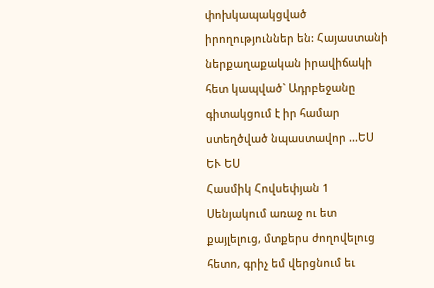փոխկապակցված իրողություններ են: Հայաստանի ներքաղաքական իրավիճակի հետ կապված` Ադրբեջանը գիտակցում է իր համար ստեղծված նպաստավոր ...ԵՍ ԵՒ ԵՍ
Հասմիկ Հովսեփյան 1
Սենյակում առաջ ու ետ քայլելուց, մտքերս ժողովելուց հետո, գրիչ եմ վերցնում եւ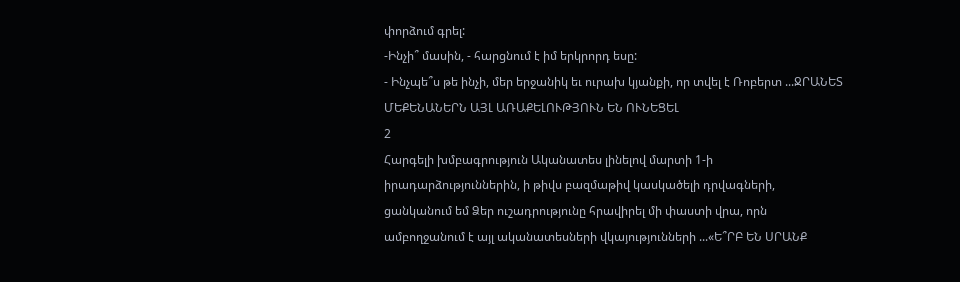փորձում գրել:
-Ինչի՞ մասին, - հարցնում է իմ երկրորդ եսը:
- Ինչպե՞ս թե ինչի, մեր երջանիկ եւ ուրախ կյանքի, որ տվել է Ռոբերտ ...ՋՐԱՆԵՏ ՄԵՔԵՆԱՆԵՐՆ ԱՅԼ ԱՌԱՔԵԼՈՒԹՅՈՒՆ ԵՆ ՈՒՆԵՑԵԼ
2
Հարգելի խմբագրություն Ականատես լինելով մարտի 1-ի իրադարձություններին, ի թիվս բազմաթիվ կասկածելի դրվագների, ցանկանում եմ Ձեր ուշադրությունը հրավիրել մի փաստի վրա, որն ամբողջանում է այլ ականատեսների վկայությունների ...«Ե՞ՐԲ ԵՆ ՍՐԱՆՔ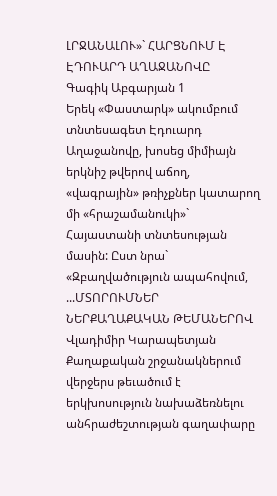ԼՐՋԱՆԱԼՈՒ»` ՀԱՐՑՆՈՒՄ Է ԷԴՈՒԱՐԴ ԱՂԱՋԱՆՈՎԸ
Գագիկ Աբգարյան 1
Երեկ «Փաստարկ» ակումբում տնտեսագետ Էդուարդ Աղաջանովը, խոսեց միմիայն երկնիշ թվերով աճող, «վագրային» թռիչքներ կատարող մի «հրաշամանուկի»` Հայաստանի տնտեսության մասին: Ըստ նրա` «Զբաղվածություն ապահովում, ...ՄՏՈՐՈՒՄՆԵՐ ՆԵՐՔԱՂԱՔԱԿԱՆ ԹԵՄԱՆԵՐՈՎ
Վլադիմիր Կարապետյան
Քաղաքական շրջանակներում վերջերս թեւածում է երկխոսություն նախաձեռնելու անհրաժեշտության գաղափարը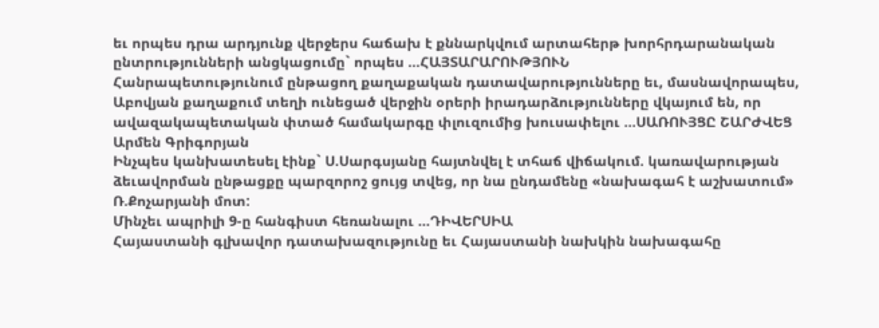եւ որպես դրա արդյունք վերջերս հաճախ է քննարկվում արտահերթ խորհրդարանական ընտրությունների անցկացումը` որպես ...ՀԱՅՏԱՐԱՐՈՒԹՅՈՒՆ
Հանրապետությունում ընթացող քաղաքական դատավարությունները եւ, մասնավորապես, Աբովյան քաղաքում տեղի ունեցած վերջին օրերի իրադարձությունները վկայում են, որ ավազակապետական փտած համակարգը փլուզումից խուսափելու ...ՍԱՌՈՒՅՑԸ ՇԱՐԺՎԵՑ
Արմեն Գրիգորյան
Ինչպես կանխատեսել էինք` Ս.Սարգսյանը հայտնվել է տհաճ վիճակում. կառավարության ձեւավորման ընթացքը պարզորոշ ցույց տվեց, որ նա ընդամենը «նախագահ է աշխատում» Ռ.Քոչարյանի մոտ:
Մինչեւ ապրիլի 9-ը հանգիստ հեռանալու ...ԴԻՎԵՐՍԻԱ
Հայաստանի գլխավոր դատախազությունը եւ Հայաստանի նախկին նախագահը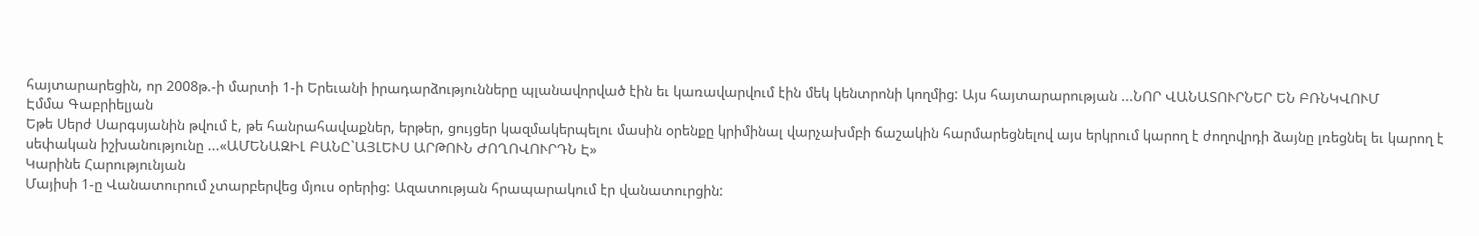հայտարարեցին, որ 2008թ.-ի մարտի 1-ի Երեւանի իրադարձությունները պլանավորված էին եւ կառավարվում էին մեկ կենտրոնի կողմից: Այս հայտարարության ...ՆՈՐ ՎԱՆԱՏՈՒՐՆԵՐ ԵՆ ԲՌՆԿՎՈՒՄ
Էմմա Գաբրիելյան
Եթե Սերժ Սարգսյանին թվում է, թե հանրահավաքներ, երթեր, ցույցեր կազմակերպելու մասին օրենքը կրիմինալ վարչախմբի ճաշակին հարմարեցնելով այս երկրում կարող է ժողովրդի ձայնը լռեցնել եւ կարող է սեփական իշխանությունը ...«ԱՄԵՆԱԶԻԼ ԲԱՆԸ`ԱՅԼԵՒՍ ԱՐԹՈՒՆ ԺՈՂՈՎՈՒՐԴՆ Է»
Կարինե Հարությունյան
Մայիսի 1-ը Վանատուրում չտարբերվեց մյուս օրերից: Ազատության հրապարակում էր վանատուրցին: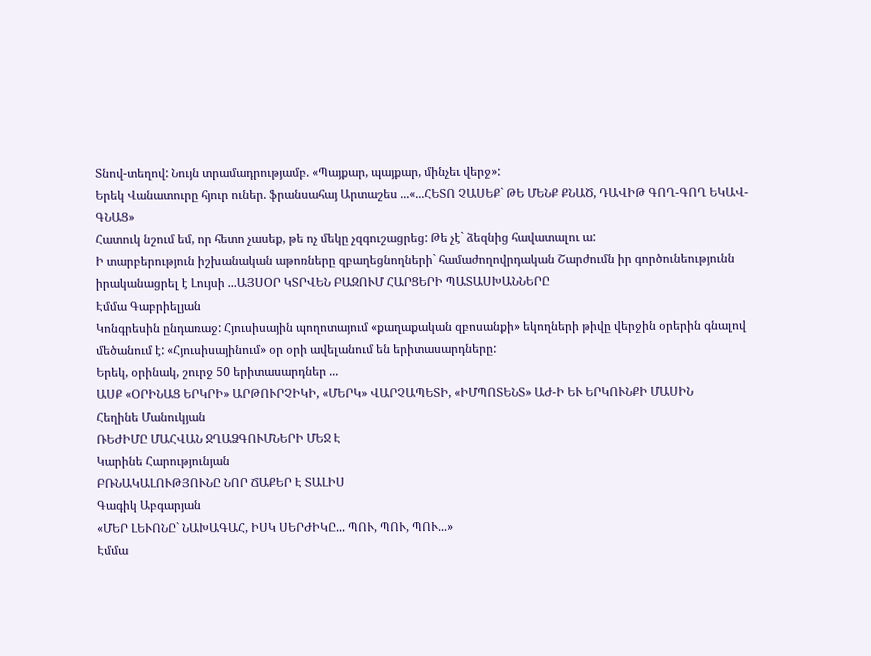Տնով-տեղով: Նույն տրամադրությամբ. «Պայքար, պայքար, մինչեւ վերջ»:
Երեկ Վանատուրը հյուր ուներ. ֆրանսահայ Արտաշես ...«...ՀԵՏՈ ՉԱՍԵՔ` ԹԵ ՄԵՆՔ ՔՆԱԾ, ԴԱՎԻԹ ԳՈՂ-ԳՈՂ ԵԿԱՎ-ԳՆԱՑ»
Հատուկ նշում եմ, որ հետո չասեք, թե ոչ մեկը չզգուշացրեց: Թե չէ` ձեզնից հավատալու ա:
Ի տարբերություն իշխանական աթոռները զբաղեցնողների` համաժողովրդական Շարժումն իր գործունեությունն իրականացրել է Լույսի ...ԱՅՍՕՐ ԿՏՐՎԵՆ ԲԱԶՈՒՄ ՀԱՐՑԵՐԻ ՊԱՏԱՍԽԱՆՆԵՐԸ
Էմմա Գաբրիելյան
Կոնգրեսին ընդառաջ: Հյուսիսային պողոտայում «քաղաքական զբոսանքի» եկողների թիվը վերջին օրերին գնալով մեծանում է: «Հյուսիսայինում» օր օրի ավելանում են երիտասարդները:
Երեկ, օրինակ, շուրջ 50 երիտասարդներ ...
ԱՍՔ «ՕՐԻՆԱՑ ԵՐԿՐԻ» ԱՐԹՈՒՐՉԻԿԻ, «ՄԵՐԿ» ՎԱՐՉԱՊԵՏԻ, «ԻՄՊՈՏԵՆՏ» ԱԺ-Ի ԵՒ ԵՐԿՈՒՆՔԻ ՄԱՍԻՆ
Հեղինե Մանուկյան
ՌԵԺԻՄԸ ՄԱՀՎԱՆ ՋՂԱՁԳՈՒՄՆԵՐԻ ՄԵՋ Է
Կարինե Հարությունյան
ԲՌՆԱԿԱԼՈՒԹՅՈՒՆԸ ՆՈՐ ՃԱՔԵՐ Է ՏԱԼԻՍ
Գագիկ Աբգարյան
«ՄԵՐ ԼԵՒՈՆԸ` ՆԱԽԱԳԱՀ, ԻՍԿ ՍԵՐԺԻԿԸ... ՊՈՒ, ՊՈՒ, ՊՈՒ...»
Էմմա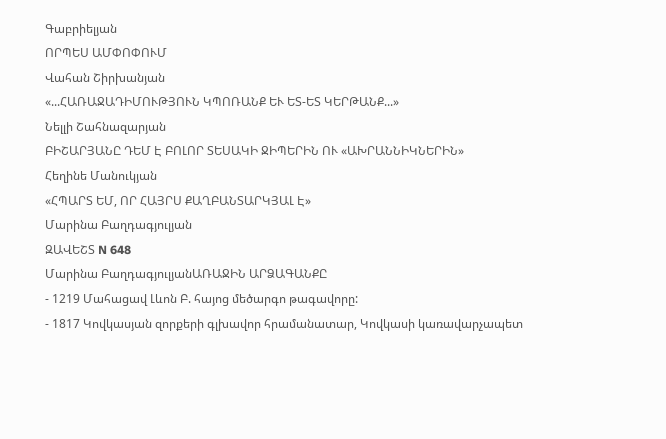Գաբրիելյան
ՈՐՊԵՍ ԱՄՓՈՓՈՒՄ
Վահան Շիրխանյան
«...ՀԱՌԱՋԱԴԻՄՈՒԹՅՈՒՆ ԿՊՈՌԱՆՔ ԵՒ ԵՏ-ԵՏ ԿԵՐԹԱՆՔ...»
Նելլի Շահնազարյան
ԲԻՇԱՐՅԱՆԸ ԴԵՄ Է ԲՈԼՈՐ ՏԵՍԱԿԻ ՋԻՊԵՐԻՆ ՈՒ «ԱԽՐԱՆՆԻԿՆԵՐԻՆ»
Հեղինե Մանուկյան
«ՀՊԱՐՏ ԵՄ, ՈՐ ՀԱՅՐՍ ՔԱՂԲԱՆՏԱՐԿՅԱԼ Է»
Մարինա Բաղդագյուլյան
ԶԱՎԵՇՏ N 648
Մարինա ԲաղդագյուլյանԱՌԱՋԻՆ ԱՐՁԱԳԱՆՔԸ
- 1219 Մահացավ Լևոն Բ. հայոց մեծարգո թագավորը:
- 1817 Կովկասյան զորքերի գլխավոր հրամանատար, Կովկասի կառավարչապետ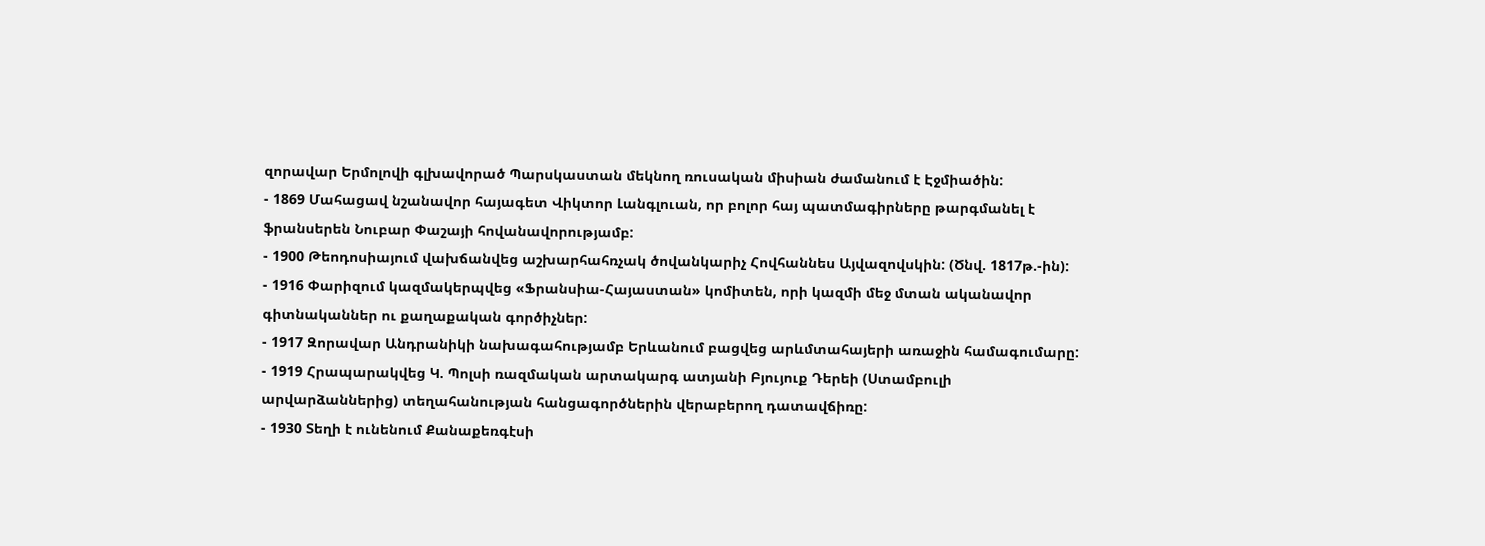զորավար Երմոլովի գլխավորած Պարսկաստան մեկնող ռուսական միսիան ժամանում է Էջմիածին:
- 1869 Մահացավ նշանավոր հայագետ Վիկտոր Լանգլուան, որ բոլոր հայ պատմագիրները թարգմանել է ֆրանսերեն Նուբար Փաշայի հովանավորությամբ:
- 1900 Թեոդոսիայում վախճանվեց աշխարհահռչակ ծովանկարիչ Հովհաննես Այվազովսկին: (Ծնվ. 1817թ.-ին):
- 1916 Փարիզում կազմակերպվեց «Ֆրանսիա-Հայաստան» կոմիտեն, որի կազմի մեջ մտան ականավոր գիտնականներ ու քաղաքական գործիչներ:
- 1917 Զորավար Անդրանիկի նախագահությամբ Երևանում բացվեց արևմտահայերի առաջին համագումարը:
- 1919 Հրապարակվեց Կ. Պոլսի ռազմական արտակարգ ատյանի Բյույուք Դերեի (Ստամբուլի արվարձաններից) տեղահանության հանցագործներին վերաբերող դատավճիռը:
- 1930 Տեղի է ունենում Քանաքեռգէսի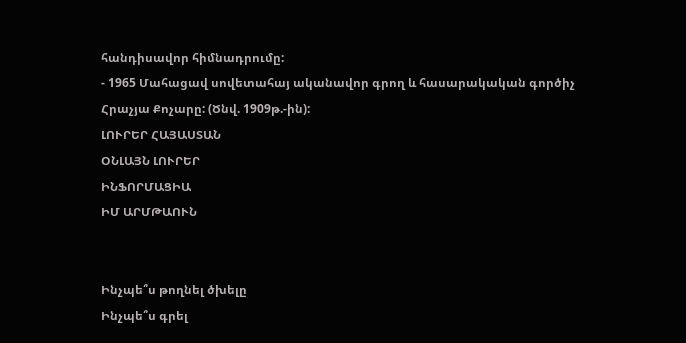հանդիսավոր հիմնադրումը:
- 1965 Մահացավ սովետահայ ականավոր գրող և հասարակական գործիչ Հրաչյա Քոչարը: (Ծնվ. 1909թ.-ին):
ԼՈՒՐԵՐ ՀԱՅԱՍՏԱՆ
ՕՆԼԱՅՆ ԼՈՒՐԵՐ
ԻՆՖՈՐՄԱՑԻԱ
ԻՄ ԱՐՄԹԱՈՒՆ


Ինչպե՞ս թողնել ծխելը
Ինչպե՞ս գրել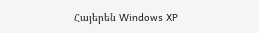Հայերեն Windows XP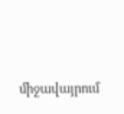միջավայրում